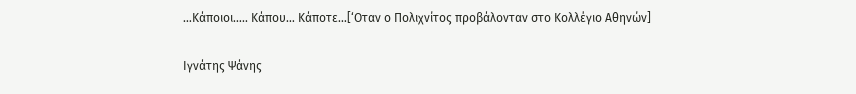…Κάποιοι….. Κάπου… Κάποτε…[‘Οταν ο Πολιχνίτος προβάλονταν στο Κολλέγιο Αθηνών]

Ιγνάτης Ψάνης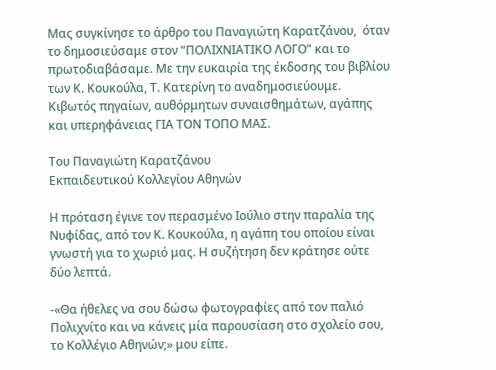Μας συγκίνησε το άρθρο του Παναγιώτη Καρατζάνου,  όταν το δημοσιεύσαμε στον “ΠΟΛΙΧΝΙΑΤΙΚΟ ΛΟΓΟ” και το πρωτοδιαβάσαμε. Με την ευκαιρία της έκδοσης του βιβλίου των Κ. Κουκούλα, Τ. Κατερίνη το αναδημοσιεύουμε. Κιβωτός πηγαίων, αυθόρμητων συναισθημάτων, αγάπης και υπερηφάνειας ΓΙΑ ΤΟΝ ΤΟΠΟ ΜΑΣ.

Του Παναγιώτη Καρατζάνου
Εκπαιδευτικού Κολλεγίου Αθηνών

Η πρόταση έγινε τον περασμένο Ιούλιο στην παραλία της Νυφίδας, από τον Κ. Κουκούλα, η αγάπη του οποίου είναι γνωστή για το χωριό μας. Η συζήτηση δεν κράτησε ούτε δύο λεπτά.

-«Θα ήθελες να σου δώσω φωτογραφίες από τον παλιό Πολιχνίτο και να κάνεις μία παρουσίαση στο σχολείο σου, το Κολλέγιο Αθηνών;» μου είπε.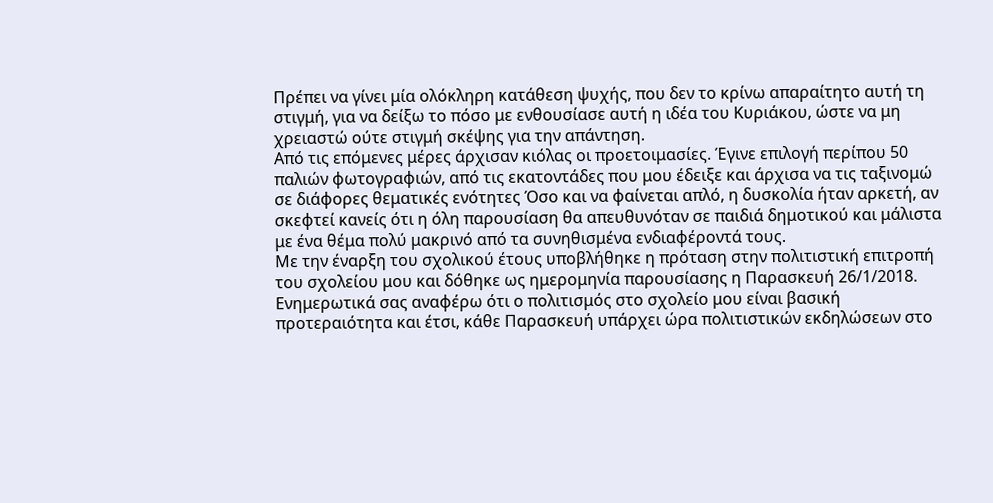Πρέπει να γίνει μία ολόκληρη κατάθεση ψυχής, που δεν το κρίνω απαραίτητο αυτή τη στιγμή, για να δείξω το πόσο με ενθουσίασε αυτή η ιδέα του Κυριάκου, ώστε να μη χρειαστώ ούτε στιγμή σκέψης για την απάντηση.
Από τις επόμενες μέρες άρχισαν κιόλας οι προετοιμασίες. Έγινε επιλογή περίπου 50 παλιών φωτογραφιών, από τις εκατοντάδες που μου έδειξε και άρχισα να τις ταξινομώ σε διάφορες θεματικές ενότητες Όσο και να φαίνεται απλό, η δυσκολία ήταν αρκετή, αν σκεφτεί κανείς ότι η όλη παρουσίαση θα απευθυνόταν σε παιδιά δημοτικού και μάλιστα με ένα θέμα πολύ μακρινό από τα συνηθισμένα ενδιαφέροντά τους.
Με την έναρξη του σχολικού έτους υποβλήθηκε η πρόταση στην πολιτιστική επιτροπή του σχολείου μου και δόθηκε ως ημερομηνία παρουσίασης η Παρασκευή 26/1/2018. Ενημερωτικά σας αναφέρω ότι ο πολιτισμός στο σχολείο μου είναι βασική προτεραιότητα και έτσι, κάθε Παρασκευή υπάρχει ώρα πολιτιστικών εκδηλώσεων στο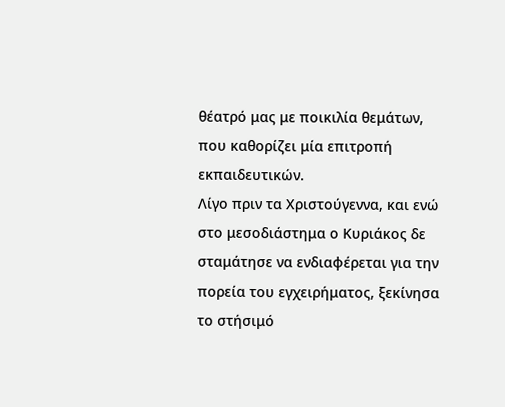θέατρό μας με ποικιλία θεμάτων, που καθορίζει μία επιτροπή εκπαιδευτικών.
Λίγο πριν τα Χριστούγεννα, και ενώ στο μεσοδιάστημα ο Κυριάκος δε σταμάτησε να ενδιαφέρεται για την πορεία του εγχειρήματος, ξεκίνησα το στήσιμό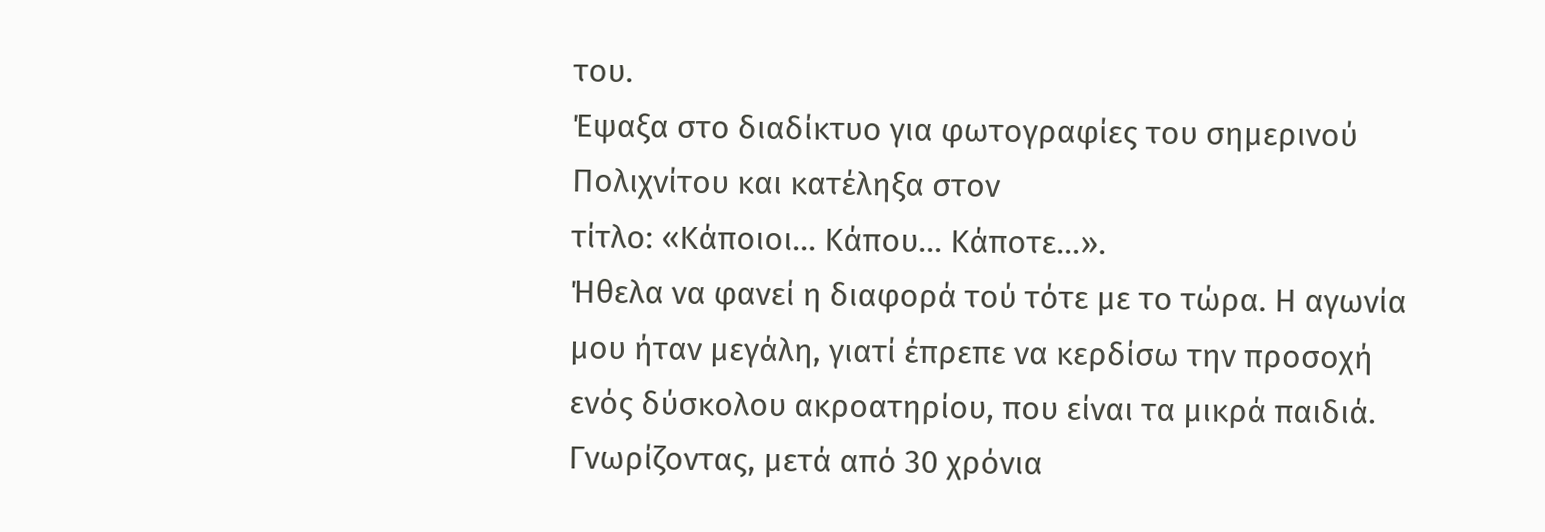του.
Έψαξα στο διαδίκτυο για φωτογραφίες του σημερινού Πολιχνίτου και κατέληξα στον
τίτλο: «Κάποιοι… Κάπου… Κάποτε…».
Ήθελα να φανεί η διαφορά τού τότε με το τώρα. Η αγωνία μου ήταν μεγάλη, γιατί έπρεπε να κερδίσω την προσοχή ενός δύσκολου ακροατηρίου, που είναι τα μικρά παιδιά. Γνωρίζοντας, μετά από 30 χρόνια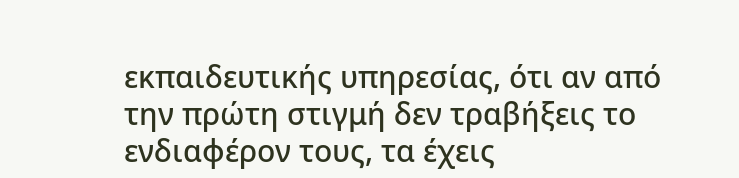εκπαιδευτικής υπηρεσίας, ότι αν από την πρώτη στιγμή δεν τραβήξεις το ενδιαφέρον τους, τα έχεις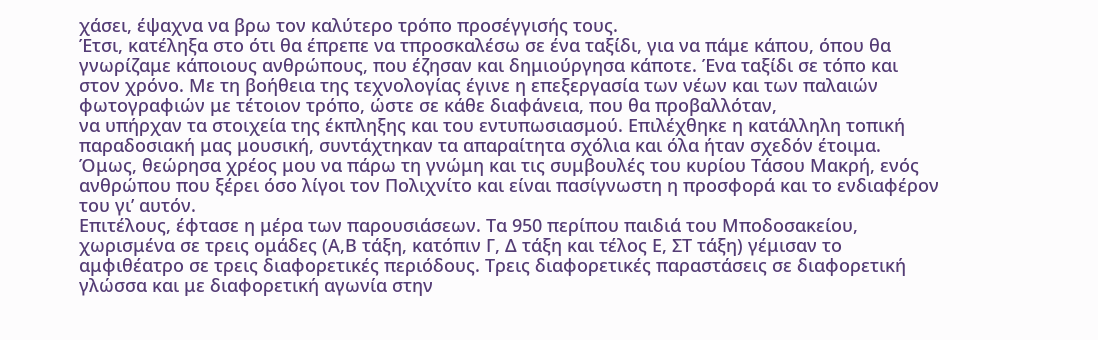χάσει, έψαχνα να βρω τον καλύτερο τρόπο προσέγγισής τους.
Έτσι, κατέληξα στο ότι θα έπρεπε να τπροσκαλέσω σε ένα ταξίδι, για να πάμε κάπου, όπου θα γνωρίζαμε κάποιους ανθρώπους, που έζησαν και δημιούργησα κάποτε. Ένα ταξίδι σε τόπο και στον χρόνο. Με τη βοήθεια της τεχνολογίας έγινε η επεξεργασία των νέων και των παλαιών φωτογραφιών με τέτοιον τρόπο, ώστε σε κάθε διαφάνεια, που θα προβαλλόταν,
να υπήρχαν τα στοιχεία της έκπληξης και του εντυπωσιασμού. Επιλέχθηκε η κατάλληλη τοπική παραδοσιακή μας μουσική, συντάχτηκαν τα απαραίτητα σχόλια και όλα ήταν σχεδόν έτοιμα. Όμως, θεώρησα χρέος μου να πάρω τη γνώμη και τις συμβουλές του κυρίου Τάσου Μακρή, ενός ανθρώπου που ξέρει όσο λίγοι τον Πολιχνίτο και είναι πασίγνωστη η προσφορά και το ενδιαφέρον του γι’ αυτόν.
Επιτέλους, έφτασε η μέρα των παρουσιάσεων. Τα 950 περίπου παιδιά του Μποδοσακείου, χωρισμένα σε τρεις ομάδες (Α,Β τάξη, κατόπιν Γ, Δ τάξη και τέλος Ε, ΣΤ τάξη) γέμισαν το αμφιθέατρο σε τρεις διαφορετικές περιόδους. Τρεις διαφορετικές παραστάσεις σε διαφορετική γλώσσα και με διαφορετική αγωνία στην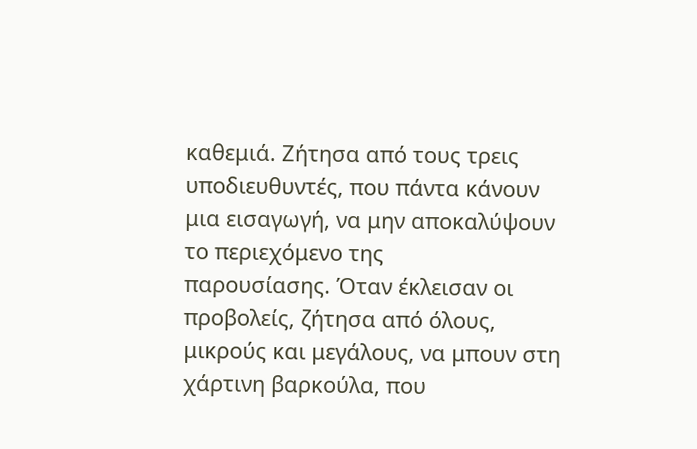καθεμιά. Ζήτησα από τους τρεις υποδιευθυντές, που πάντα κάνουν μια εισαγωγή, να μην αποκαλύψουν το περιεχόμενο της
παρουσίασης. Όταν έκλεισαν οι προβολείς, ζήτησα από όλους, μικρούς και μεγάλους, να μπουν στη χάρτινη βαρκούλα, που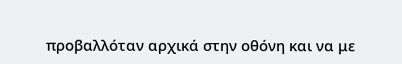προβαλλόταν αρχικά στην οθόνη και να με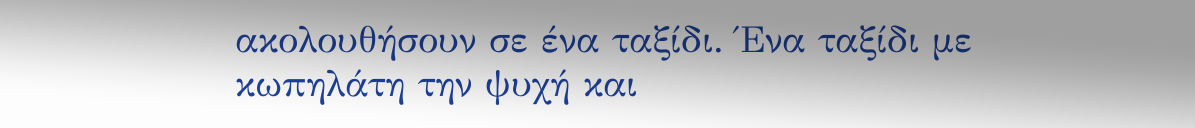ακολουθήσουν σε ένα ταξίδι. Ένα ταξίδι με κωπηλάτη την ψυχή και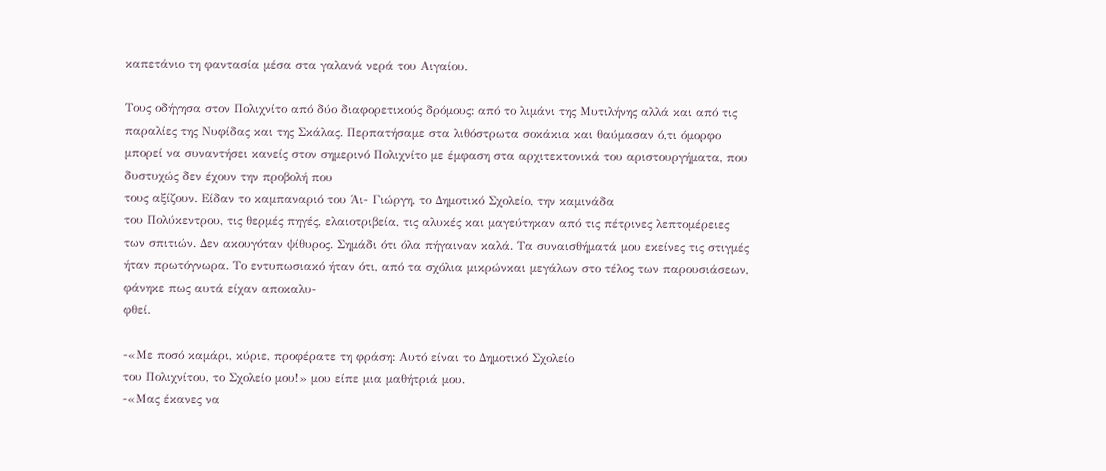καπετάνιο τη φαντασία μέσα στα γαλανά νερά του Αιγαίου.

Τους οδήγησα στον Πολιχνίτο από δύο διαφορετικούς δρόμους: από το λιμάνι της Μυτιλήνης αλλά και από τις παραλίες της Νυφίδας και της Σκάλας. Περπατήσαμε στα λιθόστρωτα σοκάκια και θαύμασαν ό,τι όμορφο μπορεί να συναντήσει κανείς στον σημερινό Πολιχνίτο με έμφαση στα αρχιτεκτονικά του αριστουργήματα, που δυστυχώς δεν έχουν την προβολή που
τους αξίζουν. Είδαν το καμπαναριό του Άι- Γιώργη, το Δημοτικό Σχολείο, την καμινάδα
του Πολύκεντρου, τις θερμές πηγές, ελαιοτριβεία, τις αλυκές και μαγεύτηκαν από τις πέτρινες λεπτομέρειες των σπιτιών. Δεν ακουγόταν ψίθυρος. Σημάδι ότι όλα πήγαιναν καλά. Τα συναισθήματά μου εκείνες τις στιγμές ήταν πρωτόγνωρα. Το εντυπωσιακό ήταν ότι, από τα σχόλια μικρώνκαι μεγάλων στο τέλος των παρουσιάσεων, φάνηκε πως αυτά είχαν αποκαλυ-
φθεί.

-«Με ποσό καμάρι, κύριε, προφέρατε τη φράση: Αυτό είναι το Δημοτικό Σχολείο
του Πολιχνίτου, το Σχολείο μου!» μου είπε μια μαθήτριά μου.
-«Μας έκανες να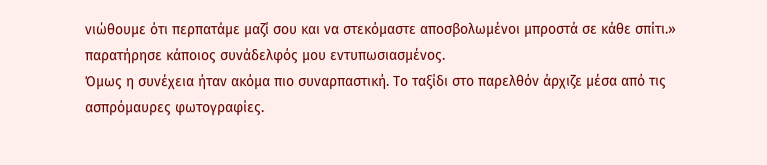νιώθουμε ότι περπατάμε μαζί σου και να στεκόμαστε αποσβολωμένοι μπροστά σε κάθε σπίτι.» παρατήρησε κάποιος συνάδελφός μου εντυπωσιασμένος.
Όμως η συνέχεια ήταν ακόμα πιο συναρπαστική. Το ταξίδι στο παρελθόν άρχιζε μέσα από τις ασπρόμαυρες φωτογραφίες.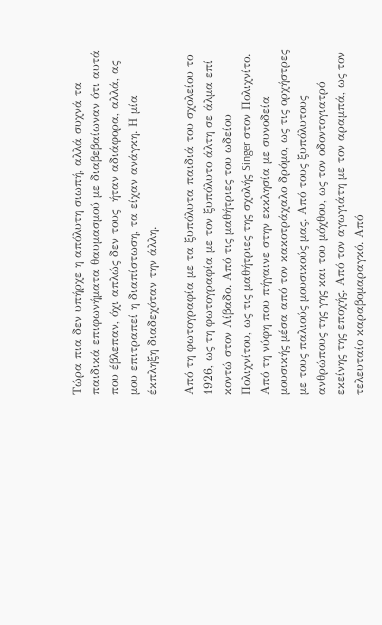Τώρα πια δεν υπήρχε η απόλυτη σιωπή, αλλά συχνά τα παιδικά επιφωνήματα θαυμασμού με διαβεβαίωναν ότι αυτά που έβλεπαν, όχι απλώς δεν τους  ήταν αδιάφορα, αλλά, ας μου επιτραπεί η διαπίστωση, τα είχαν ανάγκη. Η μία έκπληξη διαδεχόταν την άλλη.

Από τη φωτογραφία με τα ξυπόλυτα παιδιά του σχολείου το 1926, ως τη φωτογραφία με τον ξυπόλυτο άλτη σε άλμα επί κοντώ στον Λίβαδο. Από τις μαθήτριες του ωδείου Πολιχνίτου, ως τις μαθήτριες της σχολής Singer στον Πολιχνίτο. Από τη νύφη που πήγαινε στην εκκλησία με συνοδεία μουσικής μέσα από τον κακοτράχαλο δρόμο, ως τις ορχήστρες με τους παλιούς μουσικούς μας. Από τους ξυπόλυτους ανθρώπους της γης και του μόχθου, ως τον οδοντογιατρό εκείνης της εποχής. Από τον αγωγιάτη με τον αραμπά, ως τον τελευταίο καραβομαραγκό. Από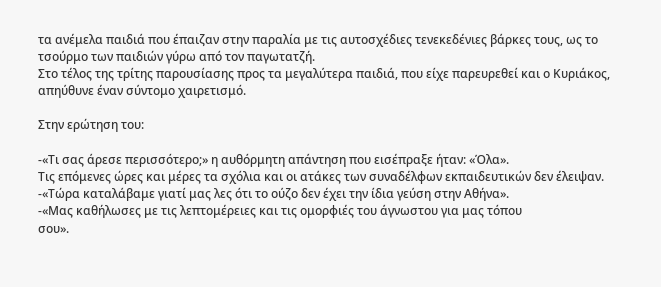τα ανέμελα παιδιά που έπαιζαν στην παραλία με τις αυτοσχέδιες τενεκεδένιες βάρκες τους, ως το τσούρμο των παιδιών γύρω από τον παγωτατζή.
Στο τέλος της τρίτης παρουσίασης προς τα μεγαλύτερα παιδιά, που είχε παρευρεθεί και ο Κυριάκος, απηύθυνε έναν σύντομο χαιρετισμό.

Στην ερώτηση του:

-«Τι σας άρεσε περισσότερο;» η αυθόρμητη απάντηση που εισέπραξε ήταν: «Όλα».
Τις επόμενες ώρες και μέρες τα σχόλια και οι ατάκες των συναδέλφων εκπαιδευτικών δεν έλειψαν.
-«Τώρα καταλάβαμε γιατί μας λες ότι το ούζο δεν έχει την ίδια γεύση στην Αθήνα».
-«Μας καθήλωσες με τις λεπτομέρειες και τις ομορφιές του άγνωστου για μας τόπου
σου».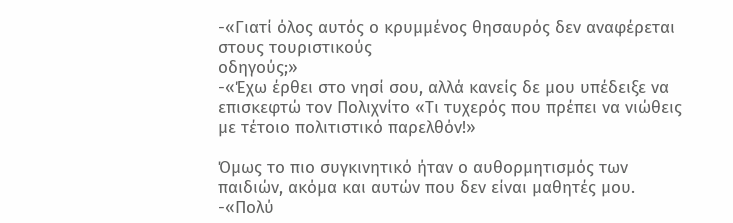-«Γιατί όλος αυτός ο κρυμμένος θησαυρός δεν αναφέρεται στους τουριστικούς
οδηγούς;»
-«Έχω έρθει στο νησί σου, αλλά κανείς δε μου υπέδειξε να επισκεφτώ τον Πολιχνίτο «Τι τυχερός που πρέπει να νιώθεις με τέτοιο πολιτιστικό παρελθόν!»

Όμως το πιο συγκινητικό ήταν ο αυθορμητισμός των παιδιών, ακόμα και αυτών που δεν είναι μαθητές μου.
-«Πολύ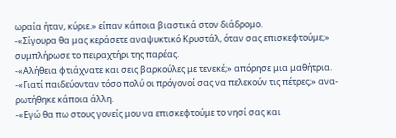ωραία ήταν, κύριε.» είπαν κάποια βιαστικά στον διάδρομο.
-«Σίγουρα θα μας κεράσετε αναψυκτικό Κρυστάλ, όταν σας επισκεφτούμε;» συμπλήρωσε το πειραχτήρι της παρέας.
-«Αλήθεια φτιάχνατε και σεις βαρκούλες με τενεκέ;» απόρησε μια μαθήτρια.
-«Γιατί παιδεύονταν τόσο πολύ οι πρόγονοί σας να πελεκούν τις πέτρες;» ανα-
ρωτήθηκε κάποια άλλη.
-«Εγώ θα πω στους γονείς μου να επισκεφτούμε το νησί σας και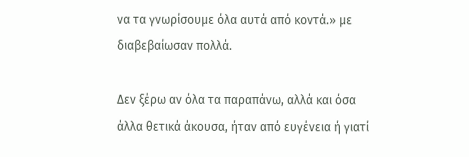να τα γνωρίσουμε όλα αυτά από κοντά.» με διαβεβαίωσαν πολλά.

Δεν ξέρω αν όλα τα παραπάνω, αλλά και όσα άλλα θετικά άκουσα, ήταν από ευγένεια ή γιατί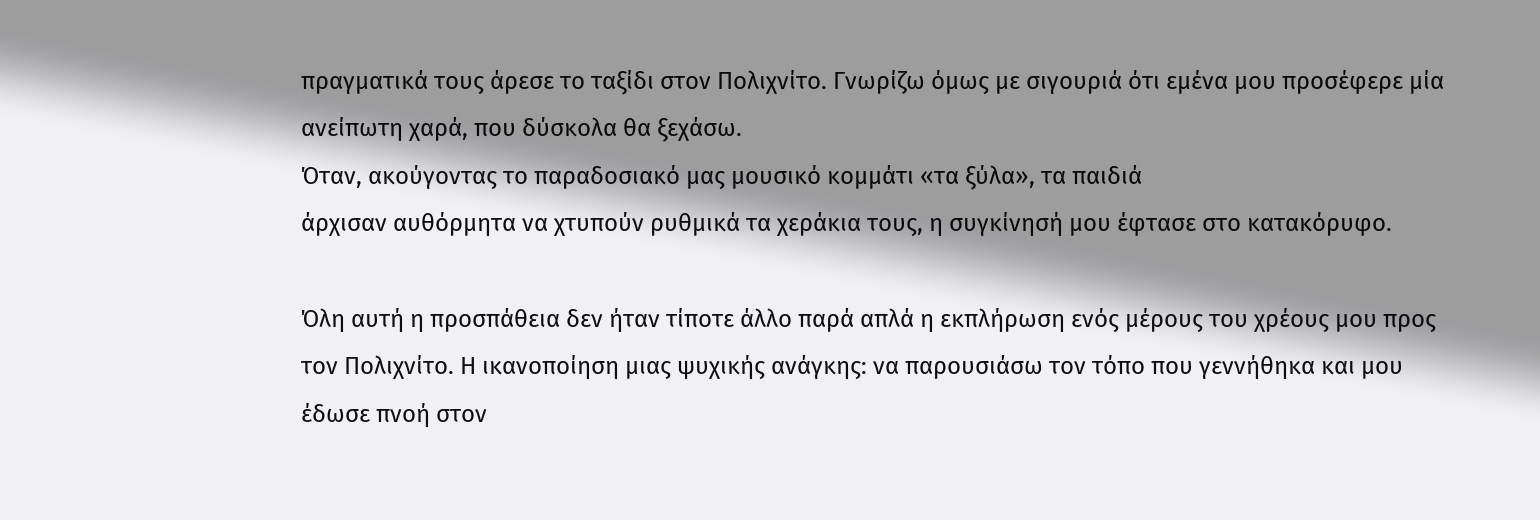πραγματικά τους άρεσε το ταξίδι στον Πολιχνίτο. Γνωρίζω όμως με σιγουριά ότι εμένα μου προσέφερε μία ανείπωτη χαρά, που δύσκολα θα ξεχάσω.
Όταν, ακούγοντας το παραδοσιακό μας μουσικό κομμάτι «τα ξύλα», τα παιδιά
άρχισαν αυθόρμητα να χτυπούν ρυθμικά τα χεράκια τους, η συγκίνησή μου έφτασε στο κατακόρυφο.

Όλη αυτή η προσπάθεια δεν ήταν τίποτε άλλο παρά απλά η εκπλήρωση ενός μέρους του χρέους μου προς τον Πολιχνίτο. Η ικανοποίηση μιας ψυχικής ανάγκης: να παρουσιάσω τον τόπο που γεννήθηκα και μου έδωσε πνοή στον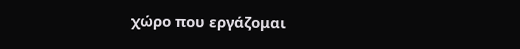χώρο που εργάζομαι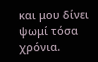και μου δίνει ψωμί τόσα
χρόνια.